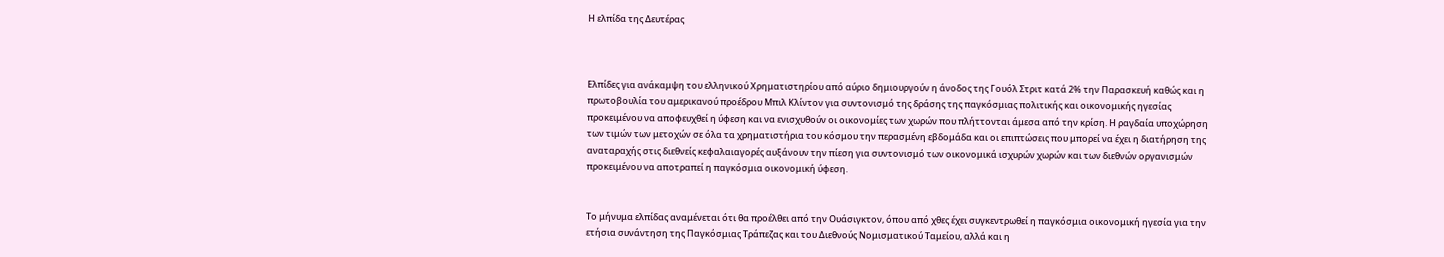Η ελπίδα της Δευτέρας



Ελπίδες για ανάκαμψη του ελληνικού Χρηματιστηρίου από αύριο δημιουργούν η άνοδος της Γουόλ Στριτ κατά 2% την Παρασκευή καθώς και η πρωτοβουλία του αμερικανού προέδρου Μπιλ Κλίντον για συντονισμό της δράσης της παγκόσμιας πολιτικής και οικονομικής ηγεσίας προκειμένου να αποφευχθεί η ύφεση και να ενισχυθούν οι οικονομίες των χωρών που πλήττονται άμεσα από την κρίση. Η ραγδαία υποχώρηση των τιμών των μετοχών σε όλα τα χρηματιστήρια του κόσμου την περασμένη εβδομάδα και οι επιπτώσεις που μπορεί να έχει η διατήρηση της αναταραχής στις διεθνείς κεφαλαιαγορές αυξάνουν την πίεση για συντονισμό των οικονομικά ισχυρών χωρών και των διεθνών οργανισμών προκειμένου να αποτραπεί η παγκόσμια οικονομική ύφεση.


Το μήνυμα ελπίδας αναμένεται ότι θα προέλθει από την Ουάσιγκτον, όπου από χθες έχει συγκεντρωθεί η παγκόσμια οικονομική ηγεσία για την ετήσια συνάντηση της Παγκόσμιας Τράπεζας και του Διεθνούς Νομισματικού Ταμείου, αλλά και η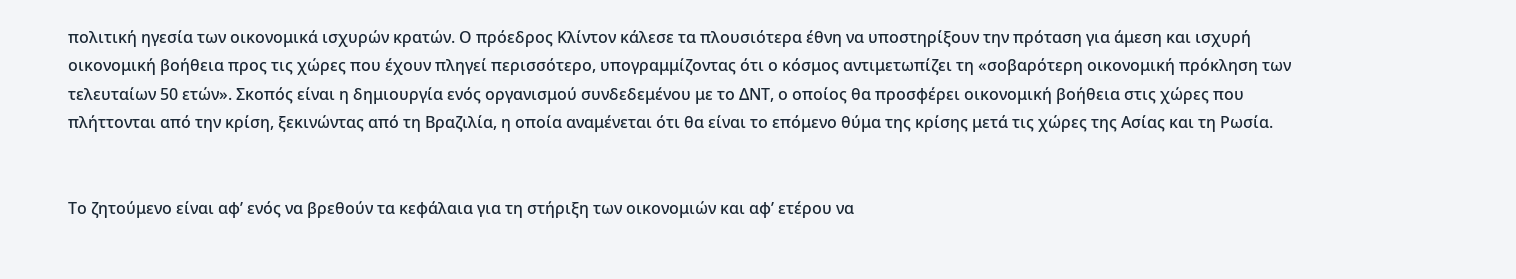πολιτική ηγεσία των οικονομικά ισχυρών κρατών. Ο πρόεδρος Κλίντον κάλεσε τα πλουσιότερα έθνη να υποστηρίξουν την πρόταση για άμεση και ισχυρή οικονομική βοήθεια προς τις χώρες που έχουν πληγεί περισσότερο, υπογραμμίζοντας ότι ο κόσμος αντιμετωπίζει τη «σοβαρότερη οικονομική πρόκληση των τελευταίων 50 ετών». Σκοπός είναι η δημιουργία ενός οργανισμού συνδεδεμένου με το ΔΝΤ, ο οποίος θα προσφέρει οικονομική βοήθεια στις χώρες που πλήττονται από την κρίση, ξεκινώντας από τη Βραζιλία, η οποία αναμένεται ότι θα είναι το επόμενο θύμα της κρίσης μετά τις χώρες της Ασίας και τη Ρωσία.


Το ζητούμενο είναι αφ’ ενός να βρεθούν τα κεφάλαια για τη στήριξη των οικονομιών και αφ’ ετέρου να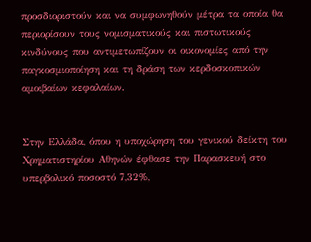προσδιοριστούν και να συμφωνηθούν μέτρα τα οποία θα περιορίσουν τους νομισματικούς και πιστωτικούς κινδύνους που αντιμετωπίζουν οι οικονομίες από την παγκοσμιοποίηση και τη δράση των κερδοσκοπικών αμοιβαίων κεφαλαίων.


Στην Ελλάδα, όπου η υποχώρηση του γενικού δείκτη του Χρηματιστηρίου Αθηνών έφθασε την Παρασκευή στο υπερβολικό ποσοστό 7,32%,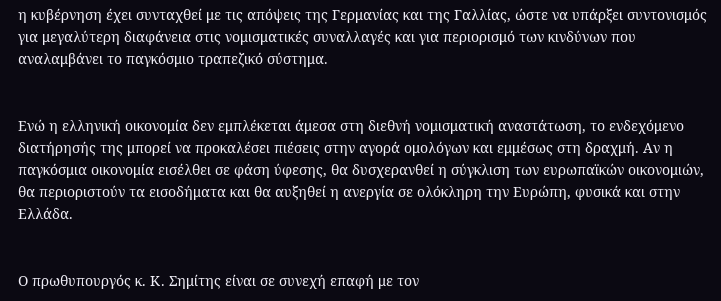η κυβέρνηση έχει συνταχθεί με τις απόψεις της Γερμανίας και της Γαλλίας, ώστε να υπάρξει συντονισμός για μεγαλύτερη διαφάνεια στις νομισματικές συναλλαγές και για περιορισμό των κινδύνων που αναλαμβάνει το παγκόσμιο τραπεζικό σύστημα.


Ενώ η ελληνική οικονομία δεν εμπλέκεται άμεσα στη διεθνή νομισματική αναστάτωση, το ενδεχόμενο διατήρησής της μπορεί να προκαλέσει πιέσεις στην αγορά ομολόγων και εμμέσως στη δραχμή. Αν η παγκόσμια οικονομία εισέλθει σε φάση ύφεσης, θα δυσχερανθεί η σύγκλιση των ευρωπαϊκών οικονομιών, θα περιοριστούν τα εισοδήματα και θα αυξηθεί η ανεργία σε ολόκληρη την Ευρώπη, φυσικά και στην Ελλάδα.


Ο πρωθυπουργός κ. Κ. Σημίτης είναι σε συνεχή επαφή με τον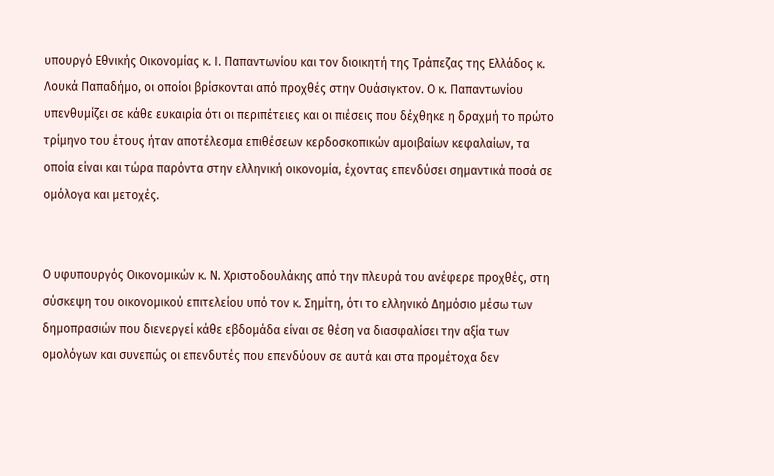υπουργό Εθνικής Οικονομίας κ. Ι. Παπαντωνίου και τον διοικητή της Τράπεζας της Ελλάδος κ. Λουκά Παπαδήμο, οι οποίοι βρίσκονται από προχθές στην Ουάσιγκτον. Ο κ. Παπαντωνίου υπενθυμίζει σε κάθε ευκαιρία ότι οι περιπέτειες και οι πιέσεις που δέχθηκε η δραχμή το πρώτο τρίμηνο του έτους ήταν αποτέλεσμα επιθέσεων κερδοσκοπικών αμοιβαίων κεφαλαίων, τα οποία είναι και τώρα παρόντα στην ελληνική οικονομία, έχοντας επενδύσει σημαντικά ποσά σε ομόλογα και μετοχές.


Ο υφυπουργός Οικονομικών κ. Ν. Χριστοδουλάκης από την πλευρά του ανέφερε προχθές, στη σύσκεψη του οικονομικού επιτελείου υπό τον κ. Σημίτη, ότι το ελληνικό Δημόσιο μέσω των δημοπρασιών που διενεργεί κάθε εβδομάδα είναι σε θέση να διασφαλίσει την αξία των ομολόγων και συνεπώς οι επενδυτές που επενδύουν σε αυτά και στα προμέτοχα δεν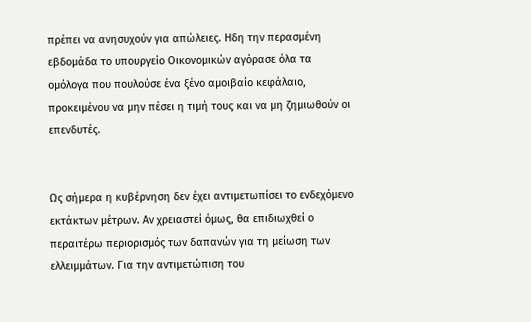πρέπει να ανησυχούν για απώλειες. Ηδη την περασμένη εβδομάδα το υπουργείο Οικονομικών αγόρασε όλα τα ομόλογα που πουλούσε ένα ξένο αμοιβαίο κεφάλαιο, προκειμένου να μην πέσει η τιμή τους και να μη ζημιωθούν οι επενδυτές.


Ως σήμερα η κυβέρνηση δεν έχει αντιμετωπίσει το ενδεχόμενο εκτάκτων μέτρων. Αν χρειαστεί όμως, θα επιδιωχθεί ο περαιτέρω περιορισμός των δαπανών για τη μείωση των ελλειμμάτων. Για την αντιμετώπιση του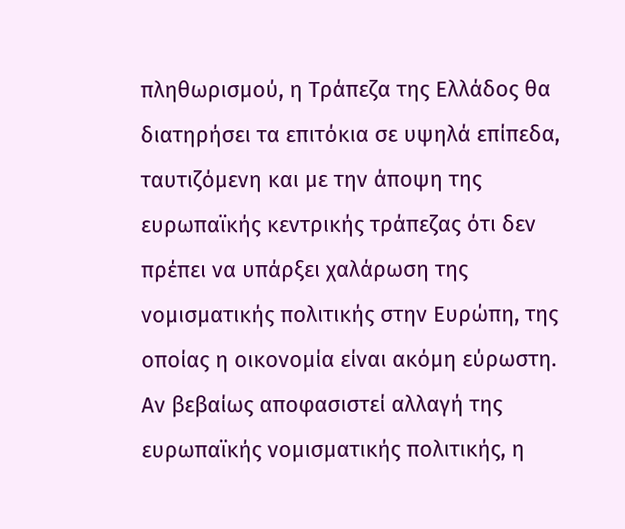πληθωρισμού, η Τράπεζα της Ελλάδος θα διατηρήσει τα επιτόκια σε υψηλά επίπεδα, ταυτιζόμενη και με την άποψη της ευρωπαϊκής κεντρικής τράπεζας ότι δεν πρέπει να υπάρξει χαλάρωση της νομισματικής πολιτικής στην Ευρώπη, της οποίας η οικονομία είναι ακόμη εύρωστη. Αν βεβαίως αποφασιστεί αλλαγή της ευρωπαϊκής νομισματικής πολιτικής, η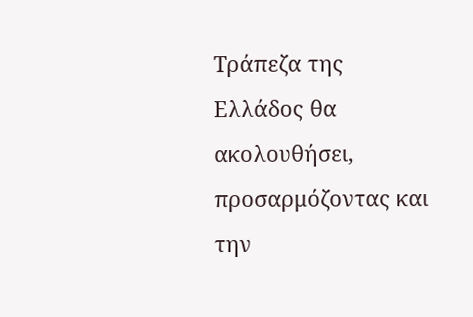Τράπεζα της Ελλάδος θα ακολουθήσει, προσαρμόζοντας και την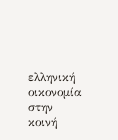ελληνική οικονομία στην κοινή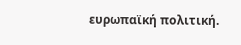ευρωπαϊκή πολιτική.